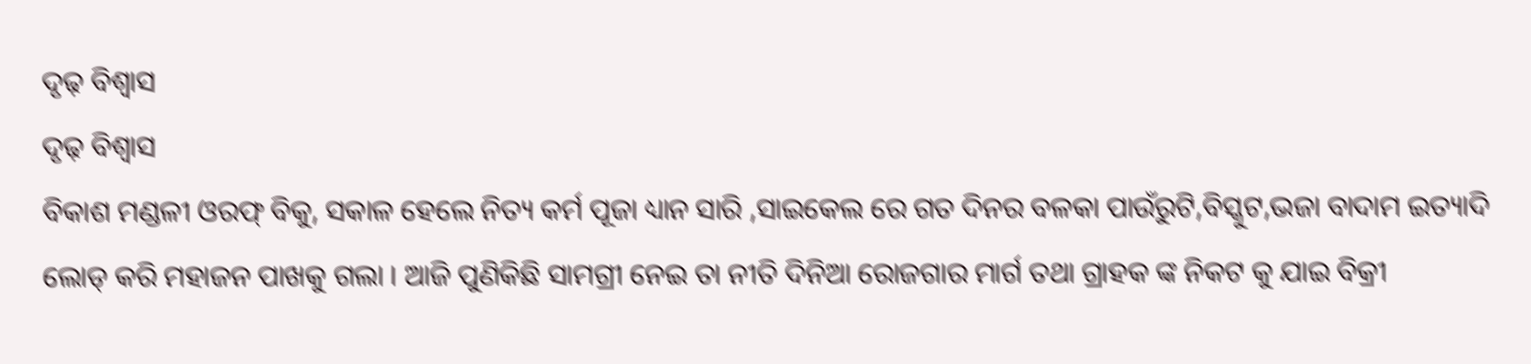ଦୃଢ଼ ବିଶ୍ୱାସ
ଦୃଢ଼ ବିଶ୍ୱାସ
ବିକାଶ ମଣ୍ଡଳୀ ଓରଫ୍ ବିକୁ, ସକାଳ ହେଲେ ନିତ୍ୟ କର୍ମ ପୂଜା ଧ୍ୟାନ ସାରି ,ସାଇକେଲ ରେ ଗତ ଦିନର ବଳକା ପାଉଁରୁଟି,ବିସ୍କୁଟ,ଭଜା ବାଦାମ ଇତ୍ୟାଦି ଲୋଡ୍ କରି ମହାଜନ ପାଖକୁ ଗଲା । ଆଜି ପୁଣିକିଛି ସାମଗ୍ରୀ ନେଇ ତା ନୀତି ଦିନିଆ ରୋଜଗାର ମାର୍ଗ ତଥା ଗ୍ରାହକ ଙ୍କ ନିକଟ କୁ ଯାଇ ବିକ୍ରୀ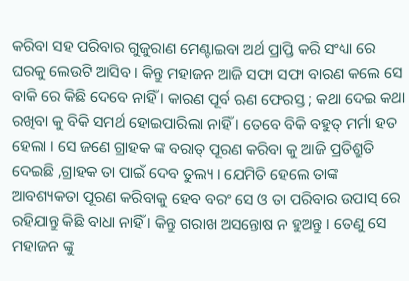କରିବା ସହ ପରିବାର ଗୁଜୁରାଣ ମେଣ୍ଟାଇବା ଅର୍ଥ ପ୍ରାପ୍ତି କରି ସଂଧ୍ୟା ରେ ଘରକୁ ଲେଉଟି ଆସିବ । କିନ୍ତୁ ମହାଜନ ଆଜି ସଫା ସଫା ବାରଣ କଲେ ସେ ବାକି ରେ କିଛି ଦେବେ ନାହିଁ । କାରଣ ପୂର୍ବ ଋଣ ଫେରସ୍ତ ; କଥା ଦେଇ କଥା ରଖିବା କୁ ବିକି ସମର୍ଥ ହୋଇପାରିଲା ନାହିଁ । ତେବେ ବିକି ବହୁତ୍ ମର୍ମା ହତ ହେଲା । ସେ ଜଣେ ଗ୍ରାହକ ଙ୍କ ବରାତ୍ ପୂରଣ କରିବା କୁ ଆଜି ପ୍ରତିଶ୍ରୁତି ଦେଇଛି ,ଗ୍ରାହକ ତା ପାଇଁ ଦେବ ତୁଲ୍ୟ । ଯେମିତି ହେଲେ ତାଙ୍କ ଆବଶ୍ୟକତା ପୂରଣ କରିବାକୁ ହେବ ବରଂ ସେ ଓ ତା ପରିବାର ଉପାସ୍ ରେ ରହିଯାନ୍ତୁ କିଛି ବାଧା ନାହିଁ । କିନ୍ତୁ ଗରାଖ ଅସନ୍ତୋଷ ନ ହୁଅନ୍ତୁ । ତେଣୁ ସେ ମହାଜନ ଙ୍କୁ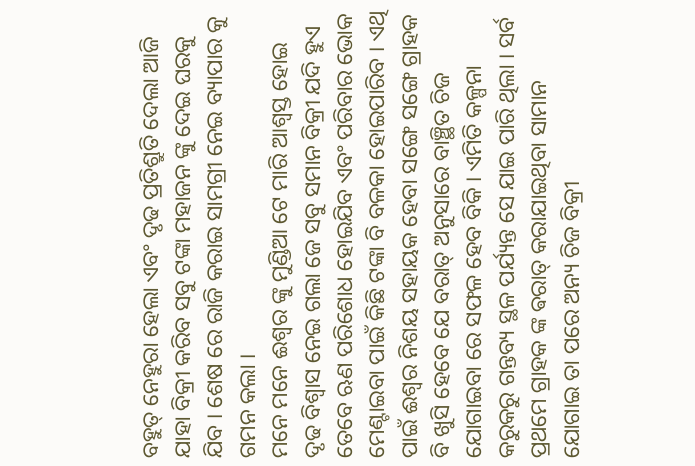ବହୁତ୍ ନେହୁରା ହେଲା ଏବଂ ଦୃଢ ପ୍ରତିଶ୍ରୁତି ଦେଲା ଆଜି ଯାହା ବିକ୍ରୀ କରିବ ସବୁ ଟଙ୍କା ମହାଜନ ଙ୍କୁ ଦେଇ ଘରକୁ ଯିବ । ଶେଷ ରେ ରାଜି କରାଇ ସାମଗ୍ରୀ ନେଇ ବ୍ୟାପାର କୁ ଗମନ କଲା ।
ମନେ ମନେ ଈଶ୍ୱର ଙ୍କୁ ମୁଣ୍ଡିଆ ଟେ ମାରି ଆଶ୍ବସ୍ତ ହୋଇ ଦୃଢ ବିଶ୍ୱାସ ନେଇ ଗଲା ଜେ ସବୁ ସମାନ ବିକ୍ରୀ ଯଦି ହୁଏ ତେବେ ଋଣ ପରିଶୋଧ ହୋଇଯିବ ଏବଂ ପରିବାର ଭୋକ ମେଣ୍ଟାଇବା ପାଇଁ କିଛି ଟଙ୍କା ବି ବଳକା ହୋଇପାରିବ । ଏଥି ପାଇଁ ଈଶ୍ୱର ନିଶୟ ସହାୟକ ହେବା ସଙ୍ଗେ ସଙ୍ଗେ ଗ୍ରାହକ ବି ଖୁସି ହେବେ ଯେ ବରାତ୍ ଅନୁସାରେ ବାଞ୍ଛିତ ଚିଜ ଯୋଗାଇବା ରେ ସଫଳ ହେବ ବିକି । ଏମିତି କଳ୍ପନା କରୁକରୁ ଗନ୍ତବ୍ୟ ସ୍ଥଳ ପର୍ଯ୍ୟନ୍ତ ସେ ଯାଇ ପାରି ଥିଲା । ସର୍ବ ପ୍ରଥମେ ଗ୍ରାହକ ଙ୍କ ଵରାତ୍ କରାଯାଇଥିବା ସାମାନ ଯୋଗାଇ ତା ପରେ ଅନ୍ୟ ଚିଜ ବିକ୍ରୀ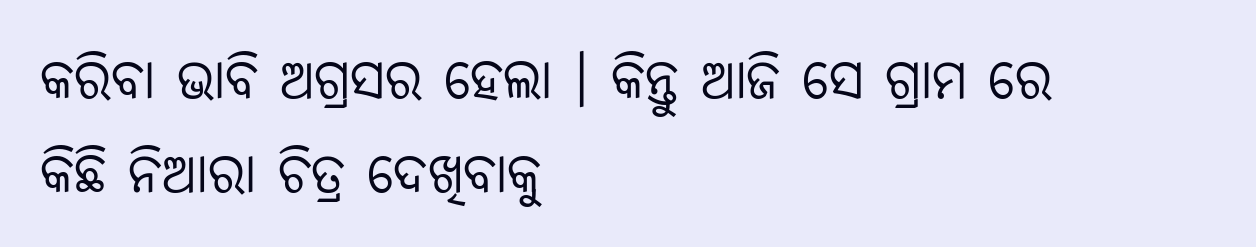କରିବା ଭାବି ଅଗ୍ରସର ହେଲା । କିନ୍ତୁ ଆଜି ସେ ଗ୍ରାମ ରେ କିଛି ନିଆରା ଚିତ୍ର ଦେଖିବାକୁ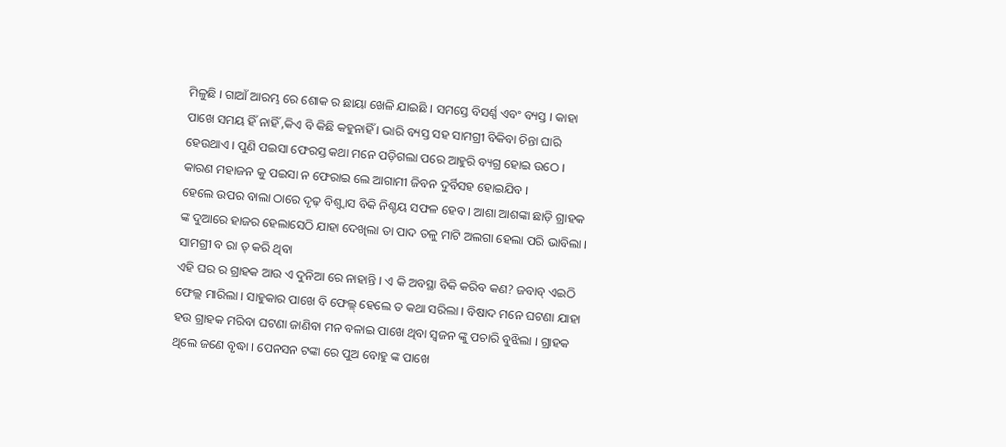ମିଳୁଛି । ଗାଆଁ ଆରମ୍ଭ ରେ ଶୋକ ର ଛାୟା ଖେଳି ଯାଇଛି । ସମସ୍ତେ ବିସର୍ଣ୍ଣ ଏବଂ ବ୍ୟସ୍ତ । କାହା ପାଖେ ସମୟ ହିଁ ନାହିଁ ,କିଏ ବି କିଛି କହୁନାହିଁ । ଭାରି ବ୍ୟସ୍ତ ସହ ସାମଗ୍ରୀ ବିକିବା ଚିନ୍ତା ଘାରି ହେଉଥାଏ । ପୁଣି ପଇସା ଫେରସ୍ତ କଥା ମନେ ପଡ଼ିଗଲା ପରେ ଆହୁରି ବ୍ୟଗ୍ର ହୋଇ ଉଠେ । କାରଣ ମହାଜନ କୁ ପଇସା ନ ଫେରାଇ ଲେ ଆଗାମୀ ଜିବନ ଦୁର୍ବିସହ ହୋଇଯିବ ।
ହେଲେ ଉପର ବାଲା ଠାରେ ଦୃଢ଼ ବିଶ୍ଵ୍ୱାସ ବିକି ନିଶ୍ଚୟ ସଫଳ ହେବ । ଆଶା ଆଶଙ୍କା ଛାଡ଼ି ଗ୍ରାହକ ଙ୍କ ଦୁଆରେ ହାଜର ହେଲାସେଠି ଯାହା ଦେଖିଲା ତା ପାଦ ତଳୁ ମାଟି ଅଲଗା ହେଲା ପରି ଭାବିଲା । ସାମଗ୍ରୀ ବ ରା ତ୍ କରି ଥିବା
ଏହି ଘର ର ଗ୍ରାହକ ଆଉ ଏ ଦୁନିଆ ରେ ନାହାନ୍ତି । ଏ କି ଅବସ୍ଥା ବିକି କରିବ କଣ? ଜବାବ୍ ଏଇଠି ଫେଲ୍ଲ ମାରିଲା । ସାହୁକାର ପାଖେ ବି ଫେଲ୍ଳ୍ ହେଲେ ତ କଥା ସରିଲା । ବିଷାଦ ମନେ ଘଟଣା ଯାହା ହଉ ଗ୍ରାହକ ମରିବା ଘଟଣା ଜାଣିବା ମନ ବଳାଇ ପାଖେ ଥିବା ସ୍ୱଜନ ଙ୍କୁ ପଚାରି ବୁଝିଲା । ଗ୍ରାହକ ଥିଲେ ଜଣେ ବୃଦ୍ଧା । ପେନସନ ଟଙ୍କା ରେ ପୁଅ ବୋହୁ ଙ୍କ ପାଖେ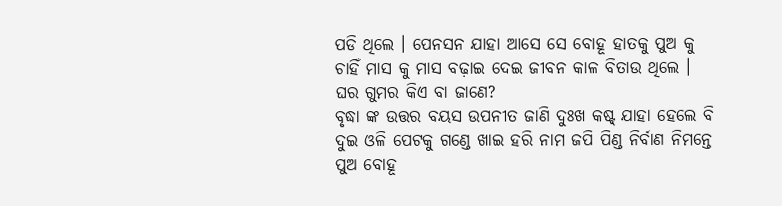ପଡି ଥିଲେ । ପେନସନ ଯାହା ଆସେ ସେ ବୋହୂ ହାତକୁ ପୁଅ କୁ ଚାହିଁ ମାସ କୁ ମାସ ବଢ଼ାଇ ଦେଇ ଜୀବନ କାଳ ବିତାଉ ଥିଲେ । ଘର ଗୁମର କିଏ ବା ଜାଣେ?
ବୃଦ୍ଧା ଙ୍କ ଉତ୍ତର ବୟସ ଉପନୀତ ଜାଣି ଦୁଃଖ କଷ୍ଟ୍ ଯାହା ହେଲେ ବି ଦୁଇ ଓଳି ପେଟକୁ ଗଣ୍ଡେ ଖାଇ ହରି ନାମ ଜପି ପିଣ୍ଡ ନିର୍ବାଣ ନିମନ୍ତେ ପୁଅ ବୋହୂ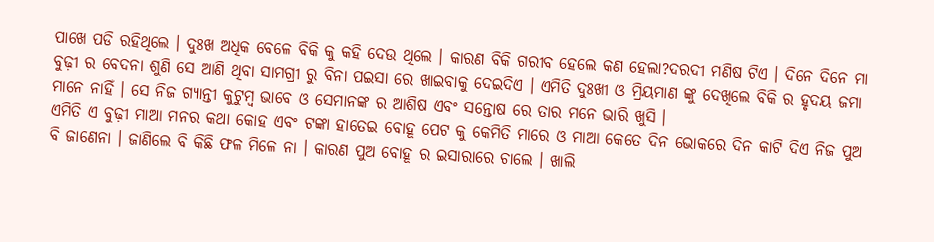ପାଖେ ପଡି ରହିଥିଲେ । ଦୁଃଖ ଅଧିକ ବେଳେ ବିକି କୁ କହି ଦେଉ ଥିଲେ । କାରଣ ବିକି ଗରୀବ ହେଲେ କଣ ହେଲା?ଦରଦୀ ମଣିଷ ଟିଏ । ଦିନେ ଦିନେ ମା ବୁଢ଼ୀ ର ବେଦନା ଶୁଣି ସେ ଆଣି ଥିବା ସାମଗ୍ରୀ ରୁ ବିନା ପଇସା ରେ ଖାଇବାକୁ ଦେଇଦିଏ । ଏମିତି ଦୁଃଖୀ ଓ ମ୍ରିୟମାଣ ଙ୍କୁ ଦେଖିଲେ ବିକି ର ହୃଦୟ ଜମା ମାନେ ନାହିଁ । ସେ ନିଜ ଗ୍ୟାନ୍ତୀ କୁଟୁମ୍ବ ଭାବେ ଓ ସେମାନଙ୍କ ର ଆଶିଷ ଏବଂ ସନ୍ତୋଷ ରେ ତାର ମନେ ଭାରି ଖୁସି ।
ଏମିତି ଏ ବୁଢ଼ୀ ମାଆ ମନର କଥା କୋହ ଏବଂ ଟଙ୍କା ହାତେଇ ବୋହୂ ପେଟ କୁ କେମିତି ମାରେ ଓ ମାଆ କେତେ ଦିନ ଭୋକରେ ଦିନ କାଟି ଦିଏ ନିଜ ପୁଅ ବି ଜାଣେନା । ଜାଣିଲେ ବି କିଛି ଫଳ ମିଳେ ନା । କାରଣ ପୁଅ ବୋହୂ ର ଇସାରାରେ ଚାଲେ । ଖାଲି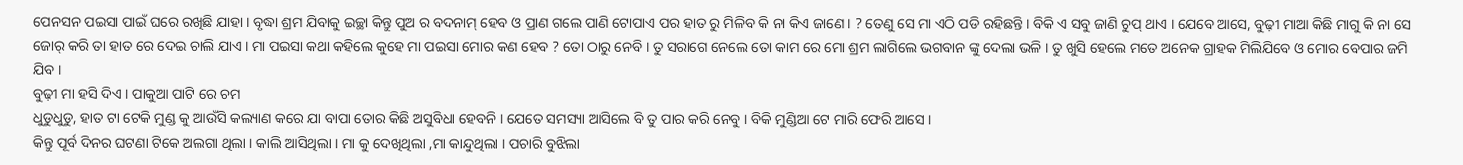ପେନସନ ପଇସା ପାଇଁ ଘରେ ରଖିଛି ଯାହା । ବୃଦ୍ଧା ଶ୍ରମ ଯିବାକୁ ଇଚ୍ଛା କିନ୍ତୁ ପୁଅ ର ବଦନାମ୍ ହେବ ଓ ପ୍ରାଣ ଗଲେ ପାଣି ଟୋପାଏ ପର ହାତ ରୁ ମିଳିବ କି ନା କିଏ ଜାଣେ । ? ତେଣୁ ସେ ମା ଏଠି ପଡି ରହିଛନ୍ତି । ବିକି ଏ ସବୁ ଜାଣି ଚୁପ୍ ଥାଏ । ଯେବେ ଆସେ, ବୁଢ଼ୀ ମାଆ କିଛି ମାଗୁ କି ନା ସେ ଜୋର୍ କରି ତା ହାତ ରେ ଦେଇ ଚାଲି ଯାଏ । ମା ପଇସା କଥା କହିଲେ କୁହେ ମା ପଇସା ମୋର କଣ ହେବ ? ତୋ ଠାରୁ ନେବି । ତୁ ସରାଗେ ନେଲେ ତୋ କାମ ରେ ମୋ ଶ୍ରମ ଲାଗିଲେ ଭଗବାନ ଙ୍କୁ ଦେଲା ଭଳି । ତୁ ଖୁସି ହେଲେ ମତେ ଅନେକ ଗ୍ରାହକ ମିଲିଯିବେ ଓ ମୋର ବେପାର ଜମି ଯିବ ।
ବୁଢ଼ୀ ମା ହସି ଦିଏ । ପାକୁଆ ପାଟି ରେ ଚମ
ଧୁଡୁଧୁଡୁ, ହାତ ଟା ଟେକି ମୁଣ୍ଡ କୁ ଆଉଁସି କଲ୍ୟାଣ କରେ ଯା ବାପା ତୋର କିଛି ଅସୁବିଧା ହେବନି । ଯେତେ ସମସ୍ୟା ଆସିଲେ ବି ତୁ ପାର କରି ନେବୁ । ବିକି ମୁଣ୍ଡିଆ ଟେ ମାରି ଫେରି ଆସେ ।
କିନ୍ତୁ ପୂର୍ବ ଦିନର ଘଟଣା ଟିକେ ଅଲଗା ଥିଲା । କାଲି ଆସିଥିଲା । ମା କୁ ଦେଖିଥିଲା ,ମା କାନ୍ଦୁଥିଲା । ପଚାରି ବୁଝିଲା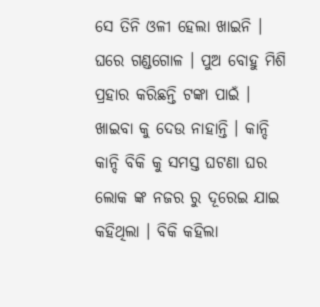ସେ ତିନି ଓଳୀ ହେଲା ଖାଇନି । ଘରେ ଗଣ୍ଡଗୋଳ । ପୁଅ ବୋହୁ ମିଶି ପ୍ରହାର କରିଛନ୍ତି ଟଙ୍କା ପାଇଁ । ଖାଇବା କୁ ଦେଉ ନାହାନ୍ତି । କାନ୍ଦି କାନ୍ଦି ବିକି କୁ ସମସ୍ତ ଘଟଣା ଘର ଲୋକ ଙ୍କ ନଜର ରୁ ଦୂରେଇ ଯାଇ କହିଥିଲା । ବିକି କହିଲା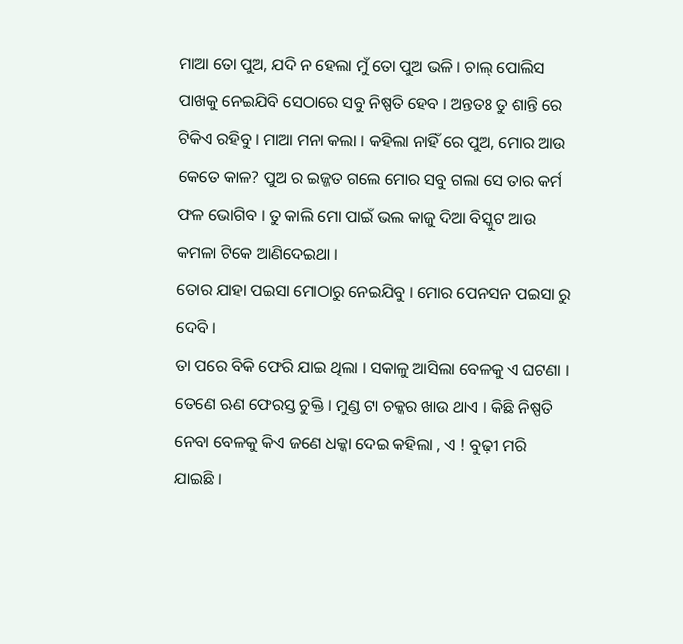ମାଆ ତୋ ପୁଅ, ଯଦି ନ ହେଲା ମୁଁ ତୋ ପୁଅ ଭଳି । ଚାଲ୍ ପୋଲିସ ପାଖକୁ ନେଇଯିବି ସେଠାରେ ସବୁ ନିଷ୍ପତି ହେବ । ଅନ୍ତତଃ ତୁ ଶାନ୍ତି ରେ ଟିକିଏ ରହିବୁ । ମାଆ ମନା କଲା । କହିଲା ନାହିଁ ରେ ପୁଅ, ମୋର ଆଉ କେତେ କାଳ? ପୁଅ ର ଇଜ୍ଜତ ଗଲେ ମୋର ସବୁ ଗଲା ସେ ତାର କର୍ମ ଫଳ ଭୋଗିବ । ତୁ କାଲି ମୋ ପାଇଁ ଭଲ କାଜୁ ଦିଆ ବିସ୍କୁଟ ଆଉ କମଳା ଟିକେ ଆଣିଦେଇଥା ।
ତୋର ଯାହା ପଇସା ମୋଠାରୁ ନେଇଯିବୁ । ମୋର ପେନସନ ପଇସା ରୁ ଦେବି ।
ତା ପରେ ବିକି ଫେରି ଯାଇ ଥିଲା । ସକାଳୁ ଆସିଲା ବେଳକୁ ଏ ଘଟଣା । ତେଣେ ଋଣ ଫେରସ୍ତ ଚୁକ୍ତି । ମୁଣ୍ଡ ଟା ଚକ୍କର ଖାଉ ଥାଏ । କିଛି ନିଷ୍ପତି ନେବା ବେଳକୁ କିଏ ଜଣେ ଧକ୍କା ଦେଇ କହିଲା , ଏ ! ବୁଢ଼ୀ ମରି ଯାଇଛି ।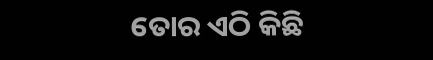ତୋର ଏଠି କିଛି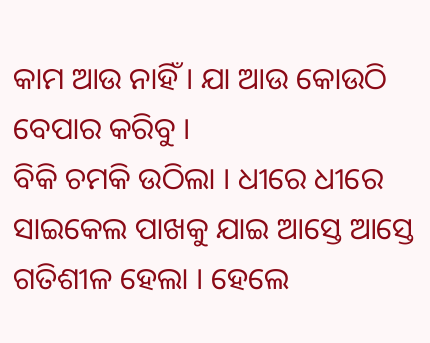କାମ ଆଉ ନାହିଁ । ଯା ଆଉ କୋଉଠି ବେପାର କରିବୁ ।
ବିକି ଚମକି ଉଠିଲା । ଧୀରେ ଧୀରେ ସାଇକେଲ ପାଖକୁ ଯାଇ ଆସ୍ତେ ଆସ୍ତେ ଗତିଶୀଳ ହେଲା । ହେଲେ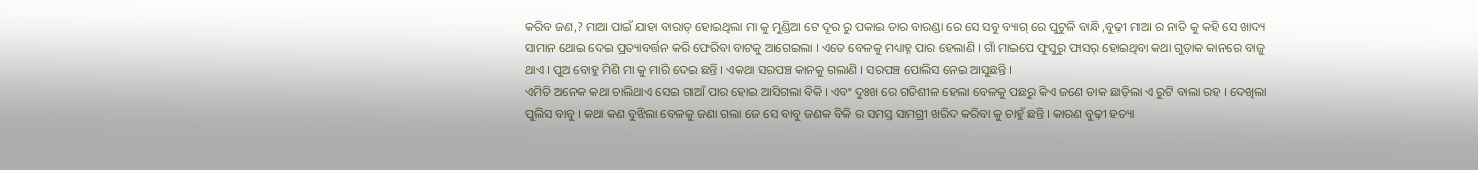କରିବ ଜଣ,? ମାଆ ପାଇଁ ଯାହା ବାରାତ୍ ହୋଇଥିଲା ମା କୁ ମୁଣ୍ଡିଆ ଟେ ଦୂର ରୁ ପକାଇ ତାର ବାରଣ୍ଡା ରେ ସେ ସବୁ ବ୍ୟାଗ୍ ରେ ପୁଟୁଳି ବାନ୍ଧି ,ବୁଢ଼ୀ ମାଆ ର ନାତି କୁ କହି ସେ ଖାଦ୍ୟ ସାମାନ ଥୋଇ ଦେଇ ପ୍ରତ୍ୟାବର୍ତ୍ତନ କରି ଫେରିବା ବାଟକୁ ଆଗେଇଲା । ଏତେ ବେଳକୁ ମଧ୍ୟାହ୍ନ ପାର ହେଲାଣି । ଗାଁ ମାଇପେ ଫୁସୁରୁ ଫାସର୍ ହୋଇଥିବା କଥା ଗୁଡ଼ାକ କାନରେ ବାଜୁ ଥାଏ । ପୁଅ ବୋହୁ ମିଶି ମା କୁ ମାରି ଦେଇ ଛନ୍ତି । ଏକଥା ସରପଞ୍ଚ କାନକୁ ଗଲାଣି । ସରପଞ୍ଚ ପୋଲିସ ନେଇ ଆସୁଛନ୍ତି ।
ଏମିତି ଅନେକ କଥା ଚାଲିଥାଏ ସେଇ ଗାଆଁ ପାର ହୋଇ ଆସିଗଲା ବିକି । ଏବଂ ଦୁଃଖ ରେ ଗତିଶୀଳ ହେଲା ବେଳକୁ ପଛରୁ କିଏ ଜଣେ ଡାକ ଛାଡ଼ିଲା ଏ ରୁଟି ବାଲା ରହ । ଦେଖିଲା ପୁଲିସ ବାବୁ । କଥା କଣ ବୁଝିଲା ବେଳକୁ ଜଣା ଗଲା ଜେ ସେ ବାବୁ ଜଣକ ବିକି ର ସମସ୍ତ ସାମଗ୍ରୀ ଖରିଦ କରିବା କୁ ଚାହୁଁ ଛନ୍ତି । କାରଣ ବୁଢ଼ୀ ହତ୍ୟା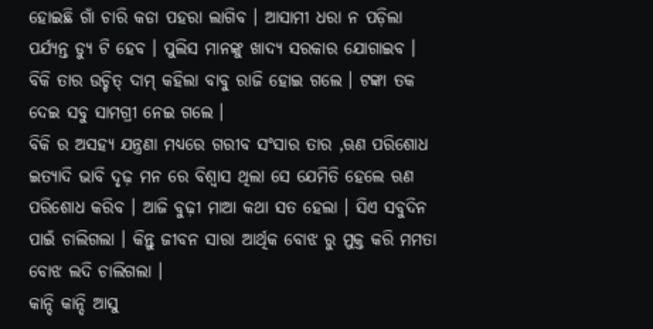ହୋଇଛି ଗାଁ ଚାରି କଡା ପହରା ଲାଗିବ । ଆସାମୀ ଧରା ନ ପଡ଼ିଲା ପର୍ଯ୍ୟନ୍ତ ଡ୍ୟୁ ଟି ହେବ । ପୁଲିସ ମାନଙ୍କୁ ଖାଦ୍ୟ ସରକାର ଯୋଗାଇବ । ବିକି ତାର ଉଚ୍ଚିତ୍ ଦାମ୍ କହିଲା ବାବୁ ରାଜି ହୋଇ ଗଲେ । ଟଙ୍କା ତକ ଦେଇ ସବୁ ସାମଗ୍ରୀ ନେଇ ଗଲେ ।
ବିକି ର ଅସହ୍ୟ ଯନ୍ତ୍ରଣା ମଧ୍ୟରେ ଗରୀବ ସଂସାର ତାର ,ଋଣ ପରିଶୋଧ ଇତ୍ୟାଦି ଭାବି ଦୃଢ଼ ମନ ରେ ବିଶ୍ବାସ ଥିଲା ସେ ଯେମିତି ହେଲେ ଋଣ ପରିଶୋଧ କରିବ । ଆଜି ବୁଢ଼ୀ ମାଆ କଥା ସତ ହେଲା । ସିଏ ସବୁଦିନ ପାଇଁ ଚାଲିଗଲା । କିନ୍ତୁ ଜୀବନ ସାରା ଆର୍ଥିକ ବୋଝ ରୁ ମୁକ୍ତ କରି ମମତା ବୋଝ ଲଦି ଚାଲିଗଲା ।
କାନ୍ଦି କାନ୍ଦି ଆସୁ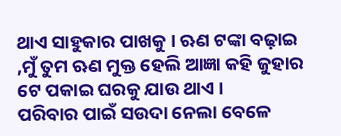ଥାଏ ସାହୁକାର ପାଖକୁ । ଋଣ ଟଙ୍କା ବଢ଼ାଇ ,ମୁଁ ତୁମ ଋଣ ମୁକ୍ତ ହେଲି ଆଜ୍ଞା କହି ଜୁହାର ଟେ ପକାଇ ଘରକୁ ଯାଉ ଥାଏ ।
ପରିବାର ପାଇଁ ସଉଦା ନେଲା ବେଳେ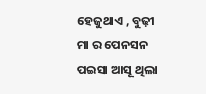ହେଜୁଥାଏ , ବୁଢ଼ୀ ମା ର ପେନସନ ପଇସା ଆସୂ ଥିଲା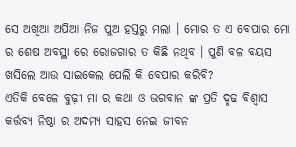ସେ ଅଖିଆ ଅପିଆ ନିଜ ପୁଅ ହସ୍ତରୁ ମଲା । ମୋର ତ ଏ ବେପାର ମୋ ର ଶେଷ ଅବସ୍ଥା ରେ ରୋଜଗାର ତ କିଛି ନଥିବ । ପୁଣି ବଳ ବୟସ ଖସିଲେ ଆଉ ସାଇକେଲ ପେଲି କି ବେପାର କରିବି?
ଏତିକି ବେଳେ ବୁଢ଼ୀ ମା ର କଥା ଓ ଭଗବାନ ଙ୍କ ପ୍ରତି ଦୃଢ ବିଶ୍ବାସ କର୍ତ୍ତବ୍ୟ ନିଷ୍ଠା ର ଅଦମ୍ୟ ସାହସ ନେଇ ଜୀବନ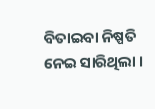ବିତାଇବା ନିଷ୍ପତି ନେଇ ସାରିଥିଲା ।